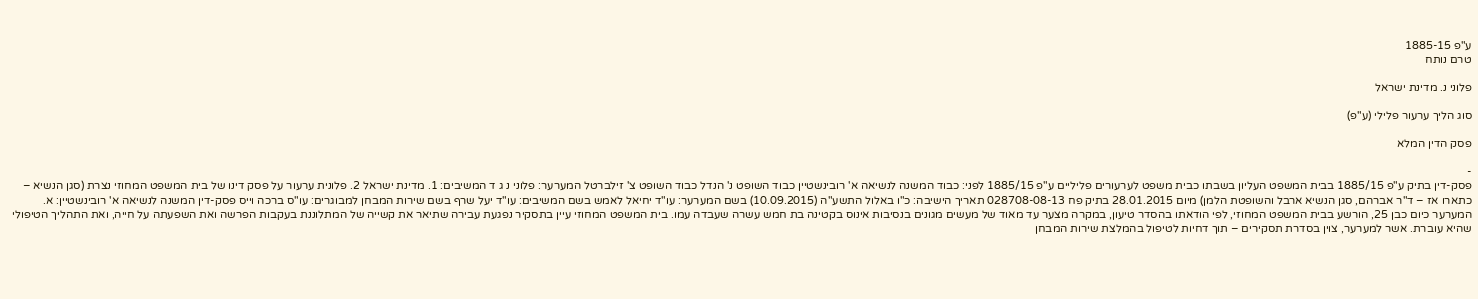ע"פ 1885-15
טרם נותח

פלוני נ. מדינת ישראל

סוג הליך ערעור פלילי (ע"פ)

פסק הדין המלא

-
פסק-דין בתיק ע"פ 1885/15 בבית המשפט העליון בשבתו כבית משפט לערעורים פליליים ע"פ 1885/15 לפני: כבוד המשנה לנשיאה א' רובינשטיין כבוד השופט נ' הנדל כבוד השופט צ' זילברטל המערער: פלוני נ ג ד המשיבים: 1. מדינת ישראל 2. פלונית ערעור על פסק דינו של בית המשפט המחוזי נצרת (סגן הנשיא – כתארו אז – ד"ר אברהם, סגן הנשיא ארבל והשופטת הלמן) מיום 28.01.2015 בתיק פח 028708-08-13 תאריך הישיבה: כ"ו באלול התשע"ה (10.09.2015) בשם המערער: עו"ד יחיאל לאמש בשם המשיבים: עו"ד יעל שרף בשם שירות המבחן למבוגרים: עו"ס ברכה וייס פסק-דין המשנה לנשיאה א' רובינשטיין: א. המערער כיום כבן 25, הורשע בבית המשפט המחוזי, לפי הודאתו בהסדר טיעון, במקרה מצער עד מאוד של מעשים מגונים בנסיבות אינוס בקטינה בת חמש עשרה שעבדה עמו. בית המשפט המחוזי עיין בתסקיר נפגעת עבירה שתיאר את קשייה של המתלוננת בעקבות הפרשה ואת השפעתה על חייה, ואת התהליך הטיפולי שהיא עוברת. אשר למערער, צוין בסדרת תסקירים – תוך דחיות לטיפול בהמלצת שירות המבחן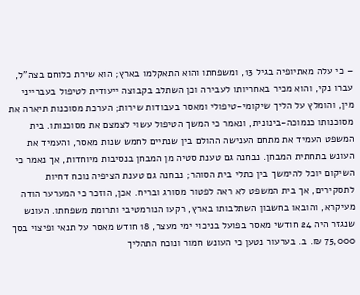– כי עלה מאתיופיה בגיל 13, ומשפחתו והוא התאקלמו בארץ; הוא שירת כלוחם בצה"ל, עברו נקי, והוא מכיר באחריותו לעבירה וכן השתלב בקבוצה ייעודית לטיפול בעברייני מין, והומלץ על הליך שיקומי-טיפולי ומאסר בעבודות שירות; הערכת מסוכנות תיארה את מסוכנותו כנמוכה-בינונית, ונאמר כי המשך הטיפול עשוי לצמצם את מסוכנותו. בית המשפט העמיד את מתחם הענישה ההולם בין שנתיים לחמש שנות מאסר, והעמיד את העונש בתחתית המבחן. נבחנה גם טענת סטיה מן המבחן בנסיבות מיוחדות, אך נאמר כי השיקום יוכל להימשך בין כתלי בית הסוהר; נבחנה גם טענת הציפיה נוכח דחיות לתסקירים, אך בית המשפט לא ראה לפטור מסורג ובריח. אכן, הוזכר כי המערער הודה מעיקרא, והובאו בחשבון השתלבותו בארץ, רקעו הנורמטיבי ותרומת משפחתו. העונש שנגזר היה 24 חודשי מאסר בפועל בניכוי ימי מעצר, 18 חודש מאסר על תנאי ופיצוי בסך 75,000 ₪. ב. בערעור נטען כי העונש חמור ונוכח התהליך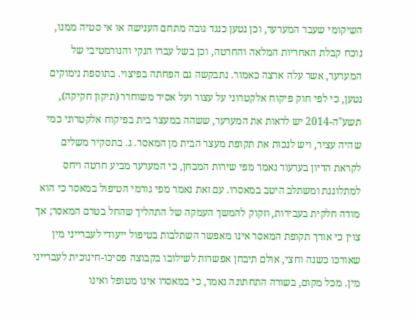השיקומי שעבר המערער, וכן נטען כנגד גובה מתחם הענישה או אי סטיה ממנו, נוכח קבלת האחריות המלאה והחרטה, וכן בשל עברו הנקי והנורמטיבי של המערער, אשר עלה ארצה כאמור. נתבקשה גם הפחתה בפיצוי. בתוספת נימוקים נטען, כי לפי חוק פיקוח אלקטרוני על עצור ועל אסיר משוחרר (תיקון חקיקה), תשע"ה-2014 יש לראות את המערער, ששהה במעצר בית בפיקוח אלקטרוני כמי שהיה עציר, ויש לנכות את תקופת מעצר הבית מן המאסר. ג. בתסקיר משלים לקראת הדיון בערעור נאמר מפי שירות המבחן, כי המערער מביע חרטה ויחס למתלוננת ומשתלב היטב במאסרו. עם זאת נאמר מפי גורמי הטיפול במאסר כי הוא מודה חלקית בעבירות, וזקוק להמשך העמקה של התהליך שהחל בטרם המאסר; אך צוין כי אורך תקופת המאסר אינו מאפשר השתלבות בטיפול ייעודי לעברייני מין שאורכו כשנה וחצי, אולם תיבחן אפשרות לשילובו בקבוצה פסיכו-חינוכית לעברייני מין. מכל מקום, בשורה התחתונה נאמר, כי במאסרו אינו מטופל ואינו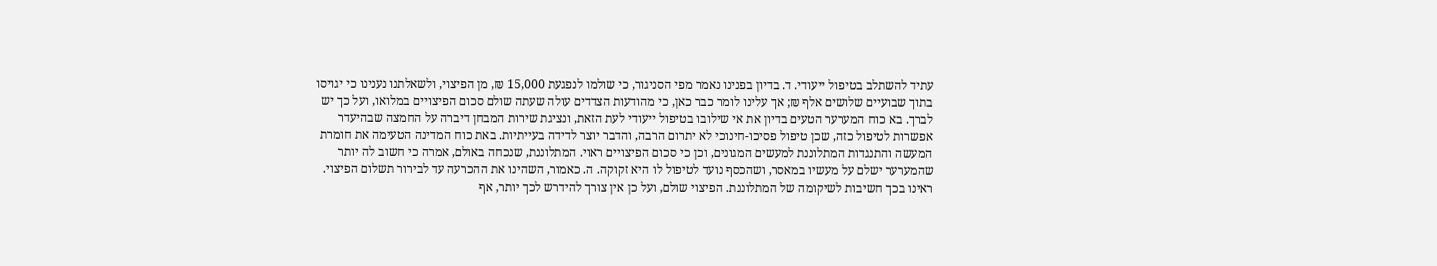עתיד להשתלב בטיפול ייעודי. ד. בדיון בפנינו נאמר מפי הסניגור, כי שולמו לנפגעת 15,000 ₪, מן הפיצוי, ולשאלתנו נענינו כי יגויסו בתוך שבועיים שלושים אלף ₪; אך עלינו לומר כבר כאן, כי מהודעות הצדדים עולה שעתה שולם סכום הפיצויים במלואו, ועל כך יש לברך. בא כוח המערער הטעים בדיון את אי שילובו בטיפול ייעודי לעת הזאת, ונציגת שירות המבחן דיברה על החמצה שבהיעדר אפשרות לטיפול כזה, שכן טיפול פסיכו-חינוכי לא יתרום הרבה, והדבר יוצר לדידה בעייתיות. באת כוח המדינה הטעימה את חומרת המעשה והתנגדות המתלוננת למעשים המגונים, וכן כי סכום הפיצויים ראוי. המתלוננת, שנכחה באולם, אמרה כי חשוב לה יותר שהמערער ישלם על מעשיו במאסר, ושהכסף נועד לטיפול לו היא זקוקה. ה. כאמור, השהינו את ההכרעה עד לבירור תשלום הפיצוי. ראינו בכך חשיבות לשיקומה של המתלוננת. הפיצוי שולם, ועל כן אין צורך להידרש לכך יותר, אף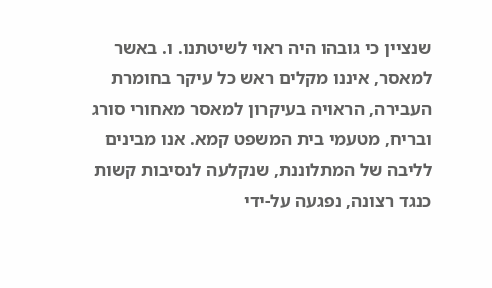שנציין כי גובהו היה ראוי לשיטתנו. ו. באשר למאסר, איננו מקלים ראש כל עיקר בחומרת העבירה, הראויה בעיקרון למאסר מאחורי סורג ובריח, מטעמי בית המשפט קמא. אנו מבינים לליבה של המתלוננת, שנקלעה לנסיבות קשות כנגד רצונה, נפגעה על-ידי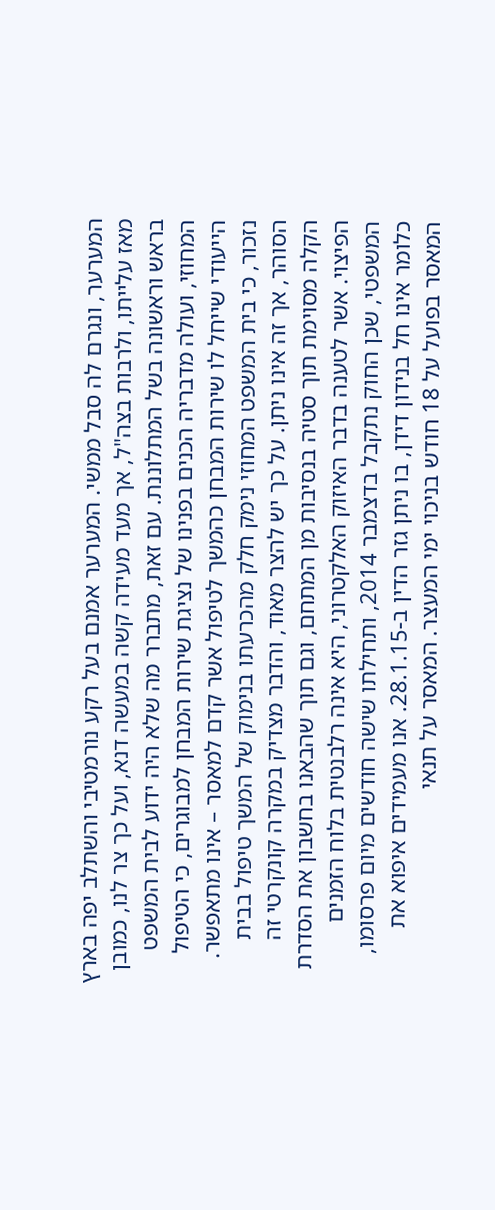המערער, ונגרם לה סבל ממשי. המערער אמנם בעל רקע נורמטיבי והשתלב יפה בארץ מאז עלייתו, ולרבות בצה"ל, אך מעד מעידה קשה במעשה דנא, ועל כך צר לנו, כמובן בראש וראשונה בשל המתלוננת. עם זאת, מתברר מה שלא היה ידוע לבית המשפט המחוזי, ועולה מדבריה הכנים בפנינו של נציגת שירות המבחן למבוגרים, כי הטיפול הייעודי שייחל לו שירות המבחן כהמשך לטיפול אשר קדם למאסר – אינו מתאפשר. נזכור, כי בית המשפט המחוזי נימק חלק מהכרעתו בנימוק של המשך טיפול בבית הסוהר, אך זה אינו ניתן. על כך יש להצר מאוד, והדבר מצדיק במקרה קונקרטי זה הקלה מסוימת תוך סטיה בנסיבות מן המתחם, וגם תוך שהבאנו בחשבון את הסדרת הפיצוי. אשר לטענה בדבר האיזוק האלקטרוני, היא אינה רלבנטית בלוח הזמנים המשפטי, שכן החוק נתקבל בדצמבר 2014, ותחילתו שישה חודשים מיום פרסומו, כלומר אינו חל בנידון דידן, בו ניתן גזר הדין ב-28.1.15. אנו מעמידים איפוא את המאסר בפועל על 18 חודש בניכוי ימי המעצר. המאסר על תנאי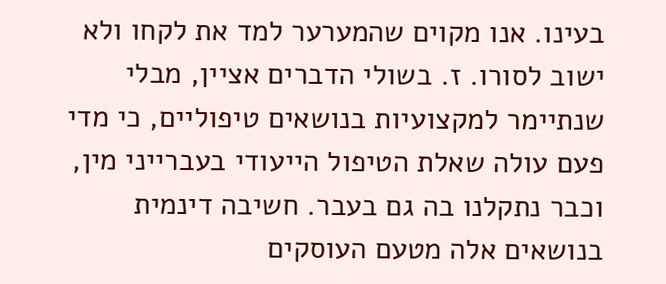בעינו. אנו מקוים שהמערער למד את לקחו ולא ישוב לסורו. ז. בשולי הדברים אציין, מבלי שנתיימר למקצועיות בנושאים טיפוליים, כי מדי פעם עולה שאלת הטיפול הייעודי בעברייני מין, וכבר נתקלנו בה גם בעבר. חשיבה דינמית בנושאים אלה מטעם העוסקים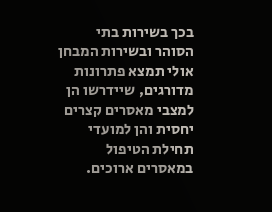בכך בשירות בתי הסוהר ובשירות המבחן אולי תמצא פתרונות מדורגים, שיידרשו הן למצבי מאסרים קצרים יחסית והן למועדי תחילת הטיפול במאסרים ארוכים.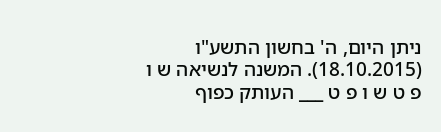ניתן היום, ה' בחשון התשע"ו (18.10.2015). המשנה לנשיאה ש ו פ ט ש ו פ ט ___ העותק כפוף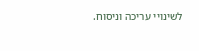לשינויי עריכה וניסוח.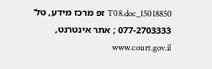15018850_T08.doc זפ מרכז מידע, טל' 077-2703333 ; אתר אינטרנט, www.court.gov.il